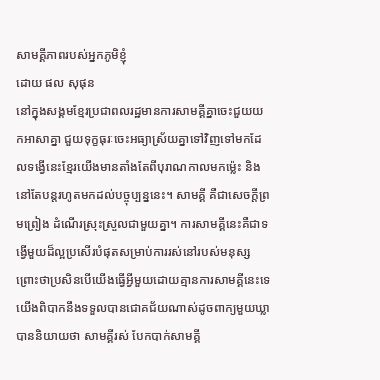សាមគ្គីភាពរបស់អ្នកភូមិខ្ញុំ
ដោយ ផល សុផុន
នៅក្នុងសង្គមខ្មែរប្រជាពលរដ្ឋមានការសាមគ្គីគ្នាចេះជួយយកអាសាគ្នា ជួយទុក្ខធុរៈចេះអធ្យាស្រ័យគ្នាទៅវិញទៅមកដែលទង្វើនេះខ្មែរយើងមានតាំងតែពីបុរាណកាលមកម្ល៉េះ និងនៅតែបន្តរហូតមកដល់បច្ចុប្បន្ននេះ។ សាមគ្គី គឺជាសេចក្ដីព្រមព្រៀង ដំណើរស្រុះស្រួលជាមួយគ្នា។ ការសាមគ្គីនេះគឺជាទង្វើមួយដ៏ល្អប្រសើរបំផុតសម្រាប់ការរស់នៅរបស់មនុស្ស ព្រោះថាប្រសិនបើយើងធ្វើអ្វីមួយដោយគ្មានការសាមគ្គីនេះទេ យើងពិបាកនឹងទទួលបានជោគជ័យណាស់ដូចពាក្យមួយឃ្លាបាននិយាយថា សាមគ្គីរស់ បែកបាក់សាមគ្គី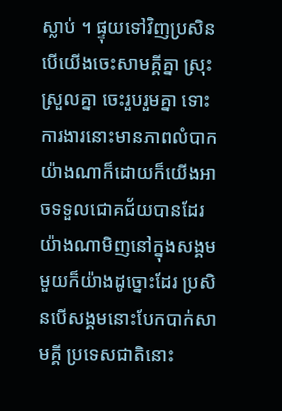ស្លាប់ ។ ផ្ទុយទៅវិញប្រសិនបើយើងចេះសាមគ្គីគ្នា ស្រុះស្រួលគ្នា ចេះរួបរួមគ្នា ទោះការងារនោះមានភាពលំបាកយ៉ាងណាក៏ដោយក៏យើងអាចទទួលជោគជ័យបានដែរ យ៉ាងណាមិញនៅក្នុងសង្គមមួយក៏យ៉ាងដូច្នោះដែរ ប្រសិនបើសង្គមនោះបែកបាក់សាមគ្គី ប្រទេសជាតិនោះ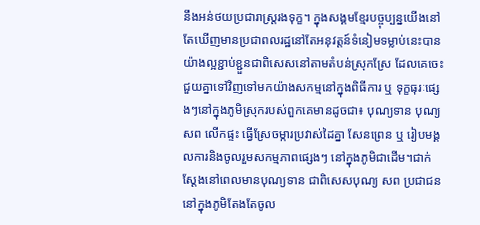នឹងអន់ថយប្រជារាស្ត្ររងទុក្ខ។ ក្នុងសង្គមខ្មែរបច្ចុប្បន្នយើងនៅតែឃើញមានប្រជាពលរដ្ឋនៅតែអនុវត្តន៍ទំនៀមទម្លាប់នេះបានយ៉ាងល្អខ្ជាប់ខ្ជួនជាពិសេសនៅតាមតំបន់ស្រុកស្រែ ដែលគេចេះជួយគ្នាទៅវិញទៅមកយ៉ាងសកម្មនៅក្នុងពិធីការ ឬ ទុក្ខធុរៈផ្សេងៗនៅក្នុងភូមិស្រុករបស់ពួកគេមានដូចជា៖ បុណ្យទាន បុណ្យ សព លើកផ្ទះ ធ្វើស្រែចម្ការប្រវាស់ដៃគ្នា សែនព្រេន ឬ រៀបមង្គលការនិងចូលរួមសកម្មភាពផ្សេងៗ នៅក្នុងភូមិជាដើម។ជាក់ស្ដែងនៅពេលមានបុណ្យទាន ជាពិសេសបុណ្យ សព ប្រជាជននៅក្នុងភូមិតែងតែចូល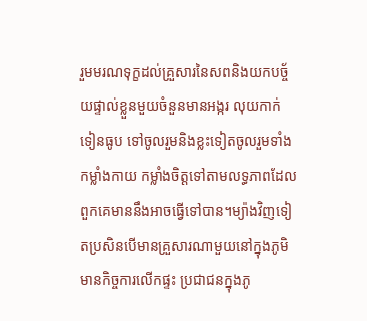រួមមរណទុក្ខដល់គ្រួសារនៃសពនិងយកបច្ច័យផ្ទាល់ខ្លួនមួយចំនួនមានអង្ករ លុយកាក់ ទៀនធូប ទៅចូលរួមនិងខ្លះទៀតចូលរួមទាំងកម្លាំងកាយ កម្លាំងចិត្តទៅតាមលទ្ធភាពដែលពួកគេមាននឹងអាចធ្វើទៅបាន។ម្យ៉ាងវិញទៀតប្រសិនបើមានគ្រួសារណាមួយនៅក្នុងភូមិមានកិច្ចការលើកផ្ទះ ប្រជាជនក្នុងភូ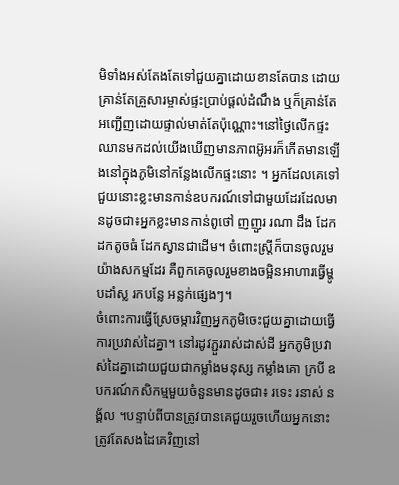មិទាំងអស់តែងតែទៅជួយគ្នាដោយខានតែបាន ដោយគ្រាន់តែគ្រួសារម្ចាស់ផ្ទះប្រាប់ផ្ដល់ដំណឹង ឬក៏គ្រាន់តែអញ្ជើញដោយផ្ទាល់មាត់តែប៉ុណ្ណោះ។នៅថ្ងៃលើកផ្ទះឈានមកដល់យើងឃើញមានភាពអ៊ូអរក៏កើតមានឡើងនៅក្នុងភូមិនៅកន្លែងលើកផ្ទះនោះ ។ អ្នកដែលគេទៅជួយនោះខ្លះមានកាន់ឧបករណ៍ទៅជាមួយដែរដែលមានដូចជា៖អ្នកខ្លះមានកាន់ពូថៅ ញញួរ រណា ដឹង ដែកដកតូចធំ ដែកស្វានជាដើម។ ចំពោះស្ត្រីក៏បានចូលរួមយ៉ាងសកម្មដែរ គឺពួកគេចូលរួមខាងចម្អិនអាហារធ្វើម្ហូបដាំស្ល រកបន្លែ អន្លក់ផ្សេងៗ។
ចំពោះការធ្វើស្រែចម្ការវិញអ្នកភូមិចេះជួយគ្នាដោយធ្វើការប្រវាស់ដៃគ្នា។ នៅរដូវភ្ជួររាស់ដាស់ដី អ្នកភូមិប្រវាស់ដៃគ្នាដោយជួយជាកម្លាំងមនុស្ស កម្លាំងគោ ក្របី ឧបករណ៍កសិកម្មមួយចំនួនមានដូចជា៖ រទេះ រនាស់ នង្គ័ល ។បន្ទាប់ពីបានត្រូវបានគេជួយរួចហើយអ្នកនោះត្រូវតែសងដៃគេវិញនៅ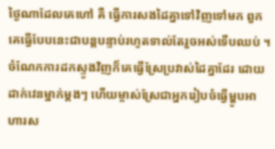ថ្ងៃណាដែលគេហៅ គឺ ធ្វើការសងដៃគ្នាទៅវិញទៅមក ពួកគេធ្វើបែបនេះជាបន្តបន្ទាប់រហូតទាល់តែរួចអស់ទើបឈប់ ។ ចំណែកការដកស្ទូងវិញក៏គេធ្វើស្រែប្រវាស់ដៃគ្នាដែរ ដោយដាក់វេនម្នាក់ម្ដងៗ ហើយម្ចាស់ស្រែជាអ្នករៀបចំធ្វើម្ហូបអាហារស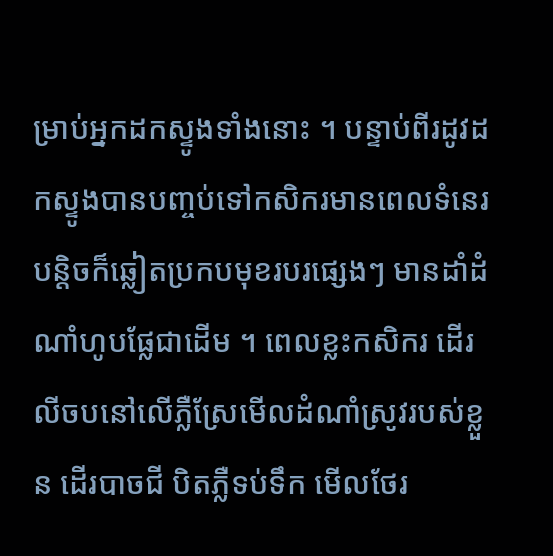ម្រាប់អ្នកដកស្ទូងទាំងនោះ ។ បន្ទាប់ពីរដូវដកស្ទូងបានបញ្ចប់ទៅកសិករមានពេលទំនេរបន្តិចក៏ឆ្លៀតប្រកបមុខរបរផ្សេងៗ មានដាំដំណាំហូបផ្លែជាដើម ។ ពេលខ្លះកសិករ ដើរលីចបនៅលើភ្លឺស្រែមើលដំណាំស្រូវរបស់ខ្លួន ដើរបាចជី បិតភ្លឺទប់ទឹក មើលថែរ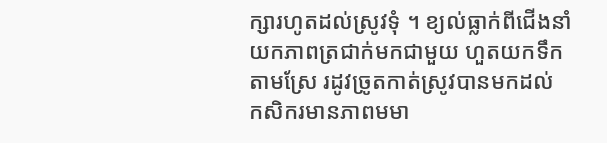ក្សារហូតដល់ស្រូវទុំ ។ ខ្យល់ធ្លាក់ពីជើងនាំយកភាពត្រជាក់មកជាមួយ ហួតយកទឹកតាមស្រែ រដូវច្រូតកាត់ស្រូវបានមកដល់ កសិករមានភាពមមា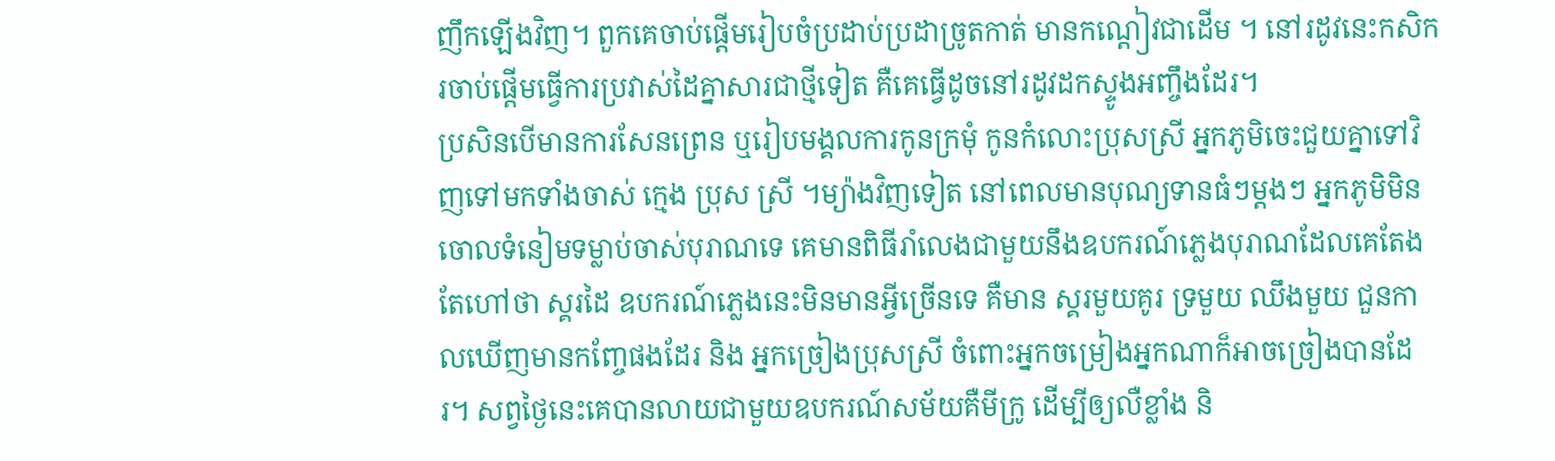ញឹកឡើងវិញ។ ពួកគេចាប់ផ្ដើមរៀបចំប្រដាប់ប្រដាច្រូតកាត់ មានកណ្ដៀវជាដើម ។ នៅរដូវនេះកសិករចាប់ផ្ដើមធ្វើការប្រវាស់ដៃគ្នាសារជាថ្មីទៀត គឺគេធ្វើដូចនៅរដូវដកស្ទូងអញ្ចឹងដែរ។
ប្រសិនបើមានការសែនព្រេន ឬរៀបមង្គលការកូនក្រមុំ កូនកំលោះប្រុសស្រី អ្នកភូមិចេះជួយគ្នាទៅវិញទៅមកទាំងចាស់ ក្មេង ប្រុស ស្រី ។ម្យ៉ាងវិញទៀត នៅពេលមានបុណ្យទានធំៗម្ដងៗ អ្នកភូមិមិនចោលទំនៀមទម្លាប់ចាស់បុរាណទេ គេមានពិធីរាំលេងជាមួយនឹងឧបករណ៍ភ្លេងបុរាណដែលគេតែងតែហៅថា ស្គរដៃ ឧបករណ៍ភ្លេងនេះមិនមានអ្វីច្រើនទេ គឺមាន ស្គរមួយគូរ ទ្រមួយ ឈឹងមួយ ជួនកាលឃើញមានកញ្ចែផងដែរ និង អ្នកច្រៀងប្រុសស្រី ចំពោះអ្នកចម្រៀងអ្នកណាក៏អាចច្រៀងបានដែរ។ សព្វថ្ងៃនេះគេបានលាយជាមួយឧបករណ៍សម័យគឺមីក្រូ ដើម្បីឲ្យលឺខ្លាំង និ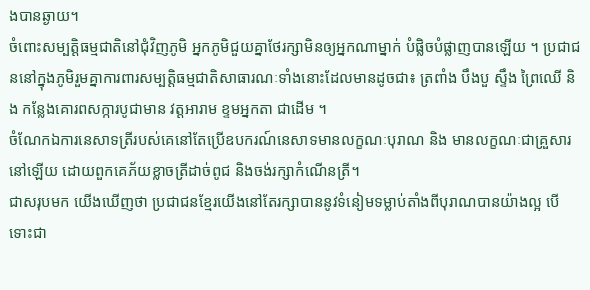ងបានឆ្ងាយ។
ចំពោះសម្បត្តិធម្មជាតិនៅជុំវិញភូមិ អ្នកភូមិជួយគ្នាថែរក្សាមិនឲ្យអ្នកណាម្នាក់ បំផ្លិចបំផ្លាញបានឡើយ ។ ប្រជាជននៅក្នុងភូមិរួមគ្នាការពារសម្បត្តិធម្មជាតិសាធារណៈទាំងនោះដែលមានដូចជា៖ ត្រពាំង បឹងបួ ស្ទឹង ព្រៃឈើ និង កន្លែងគោរពសក្ការបូជាមាន វត្តអារាម ខ្ទមអ្នកតា ជាដើម ។
ចំណែកឯការនេសាទត្រីរបស់គេនៅតែប្រើឧបករណ៍នេសាទមានលក្ខណៈបុរាណ និង មានលក្ខណៈជាគ្រួសារនៅឡើយ ដោយពួកគេភ័យខ្លាចត្រីដាច់ពូជ និងចង់រក្សាកំណើនត្រី។
ជាសរុបមក យើងឃើញថា ប្រជាជនខ្មែរយើងនៅតែរក្សាបាននូវទំនៀមទម្លាប់តាំងពីបុរាណបានយ៉ាងល្អ បើទោះជា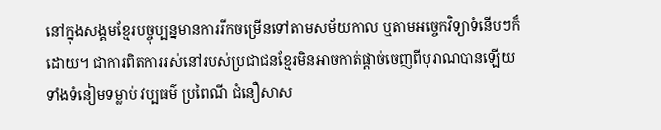នៅក្នុងសង្គមខ្មែរបច្ចុប្បន្នមានការរីកចម្រើនទៅតាមសម័យកាល ឬតាមអច្ចេកវិទ្យាទំនើបៗក៏ដោយ។ ជាការពិតការរស់នៅរបស់ប្រជាជនខ្មែរមិនអាចកាត់ផ្ដាច់ចេញពីបុរាណបានឡើយ ទាំងទំនៀមទម្លាប់ វប្បធម៌ ប្រពៃណី ជំនឿសាស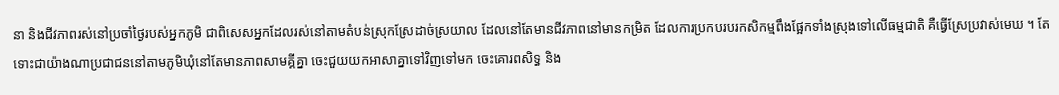នា និងជីវភាពរស់នៅប្រចាំថ្ងៃរបស់អ្នកភូមិ ជាពិសេសអ្នកដែលរស់នៅតាមតំបន់ស្រុកស្រែដាច់ស្រយាល ដែលនៅតែមានជីវភាពនៅមានកម្រិត ដែលការប្រកបរបរកសិកម្មពឹងផ្អែកទាំងស្រុងទៅលើធម្មជាតិ គឺធ្វើស្រែប្រវាស់មេឃ ។ តែទោះជាយ៉ាងណាប្រជាជននៅតាមភូមិឃុំនៅតែមានភាពសាមគ្គីគ្នា ចេះជួយយកអាសាគ្នាទៅវិញទៅមក ចេះគោរពសិទ្ធ និង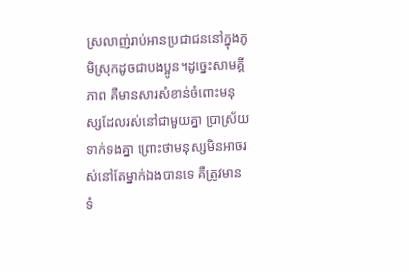ស្រលាញ់រាប់អានប្រជាជននៅក្នុងភូមិស្រុកដូចជាបងប្អូន។ដូច្នេះសាមគ្គីភាព គឺមានសារសំខាន់ចំពោះមនុស្សដែលរស់នៅជាមួយគ្នា ប្រាស្រ័យទាក់ទងគ្នា ព្រោះថាមនុស្សមិនអាចរស់នៅតែម្នាក់ឯងបានទេ គឺត្រូវមានទំ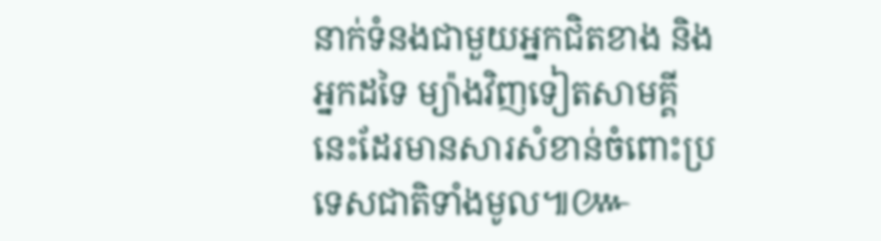នាក់ទំនងជាមួយអ្នកជិតខាង និងអ្នកដទៃ ម្យ៉ាងវិញទៀតសាមគ្គីនេះដែរមានសារសំខាន់ចំពោះប្រទេសជាតិទាំងមូល៕៚